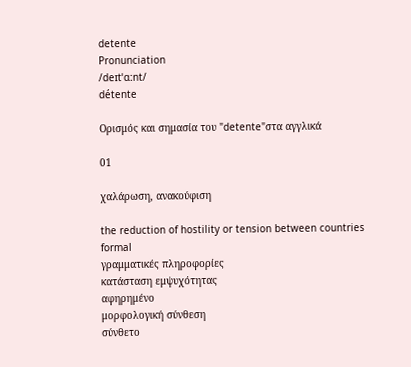detente
Pronunciation
/deɪtˈɑːnt/
détente

Ορισμός και σημασία του "detente"στα αγγλικά

01

χαλάρωση, ανακούφιση

the reduction of hostility or tension between countries
formal
γραμματικές πληροφορίες
κατάσταση εμψυχότητας
αφηρημένο
μορφολογική σύνθεση
σύνθετο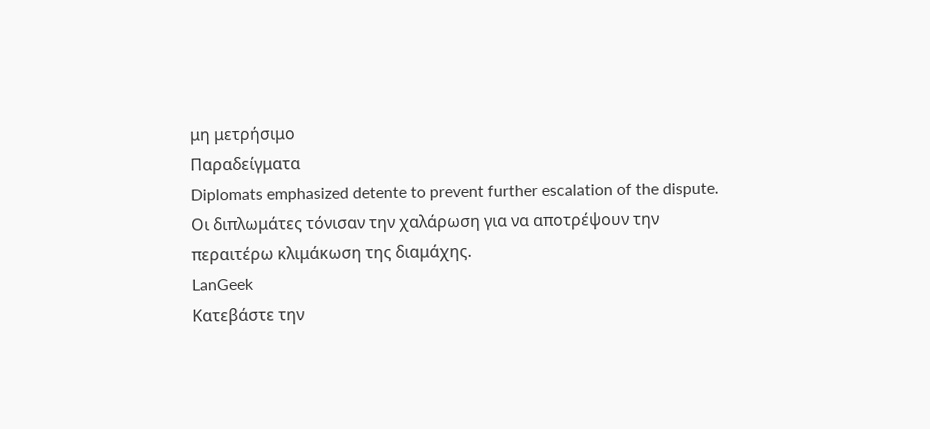μη μετρήσιμο
Παραδείγματα
Diplomats emphasized detente to prevent further escalation of the dispute.
Οι διπλωμάτες τόνισαν την χαλάρωση για να αποτρέψουν την περαιτέρω κλιμάκωση της διαμάχης.
LanGeek
Κατεβάστε την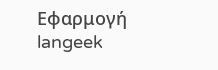Εφαρμογή
langeek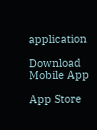application

Download Mobile App

App Store